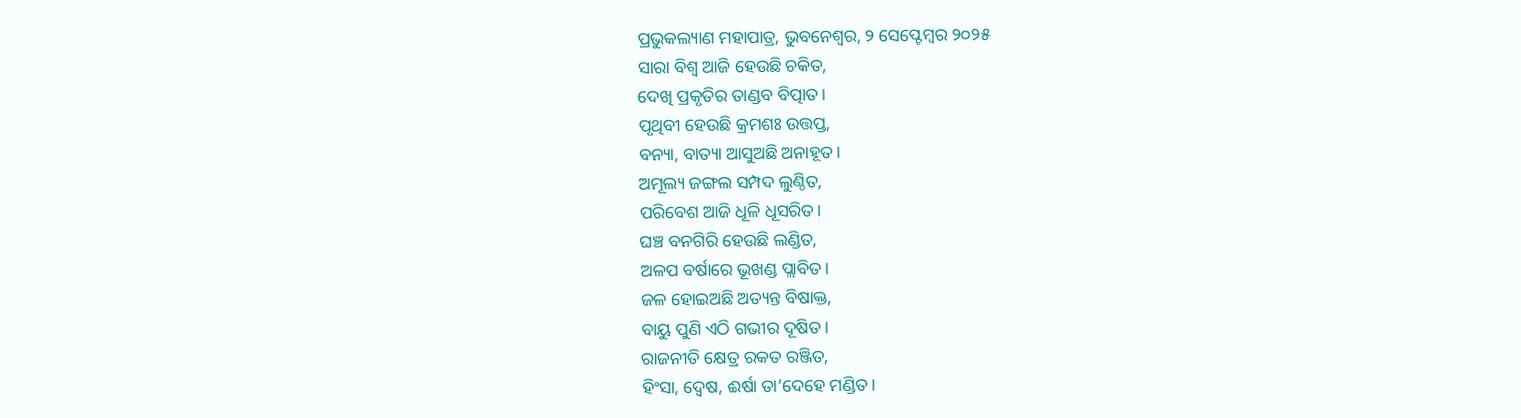ପ୍ରଭୁକଲ୍ୟାଣ ମହାପାତ୍ର, ଭୁବନେଶ୍ୱର, ୨ ସେପ୍ଟେମ୍ବର ୨୦୨୫
ସାରା ବିଶ୍ୱ ଆଜି ହେଉଛି ଚକିତ,
ଦେଖି ପ୍ରକୃତିର ତାଣ୍ଡବ ବିତ୍ପାତ।
ପୃଥିବୀ ହେଉଛି କ୍ରମଶଃ ଉତ୍ତପ୍ତ,
ବନ୍ୟା, ବାତ୍ୟା ଆସୁଅଛି ଅନାହୂତ।
ଅମୂଲ୍ୟ ଜଙ୍ଗଲ ସମ୍ପଦ ଲୁଣ୍ଠିତ,
ପରିବେଶ ଆଜି ଧୂଳି ଧୂସରିତ।
ଘଞ୍ଚ ବନଗିରି ହେଉଛି ଲଣ୍ଡିତ,
ଅଳପ ବର୍ଷାରେ ଭୂଖଣ୍ଡ ପ୍ଲାବିତ।
ଜଳ ହୋଇଅଛି ଅତ୍ୟନ୍ତ ବିଷାକ୍ତ,
ବାୟୁ ପୁଣି ଏଠି ଗଭୀର ଦୂଷିତ।
ରାଜନୀତି କ୍ଷେତ୍ର ରକତ ରଞ୍ଜିତ,
ହିଂସା, ଦ୍ୱେଷ, ଈର୍ଷା ତା’ଦେହେ ମଣ୍ଡିତ।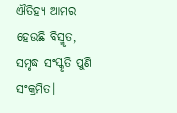ଐତିହ୍ୟ ଆମର ହେଉଛି ବିସ୍ମୃତ,
ସମୃଦ୍ଧ ସଂସ୍କୃତି ପୁଣି ସଂକ୍ରମିତ।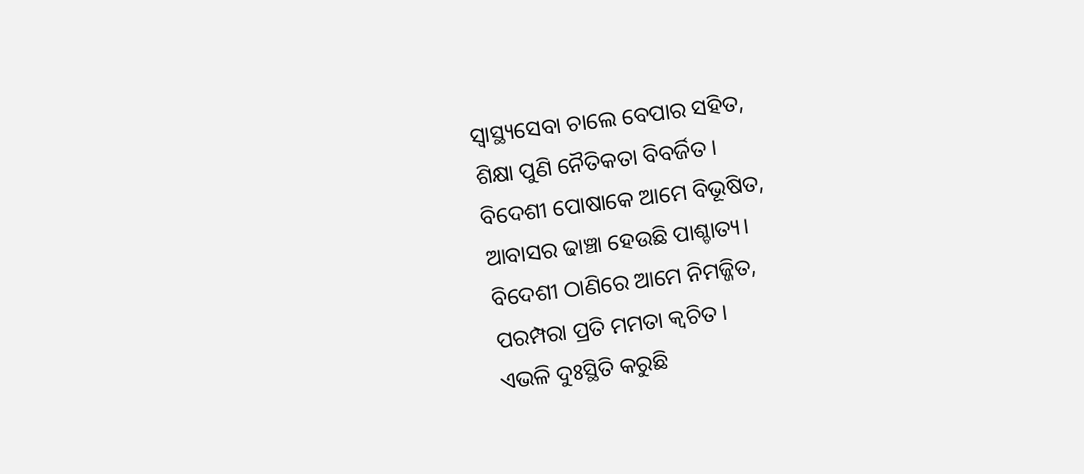ସ୍ୱାସ୍ଥ୍ୟସେବା ଚାଲେ ବେପାର ସହିତ,
ଶିକ୍ଷା ପୁଣି ନୈତିକତା ବିବର୍ଜିତ।
ବିଦେଶୀ ପୋଷାକେ ଆମେ ବିଭୂଷିତ,
ଆବାସର ଢାଞ୍ଚା ହେଉଛି ପାଶ୍ଚାତ୍ୟ।
ବିଦେଶୀ ଠାଣିରେ ଆମେ ନିମଜ୍ଜିତ,
ପରମ୍ପରା ପ୍ରତି ମମତା କ୍ୱଚିତ।
ଏଭଳି ଦୁଃସ୍ଥିତି କରୁଛି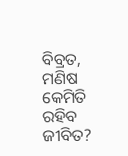ବିବ୍ରତ,
ମଣିଷ କେମିତି ରହିବ ଜୀବିତ?